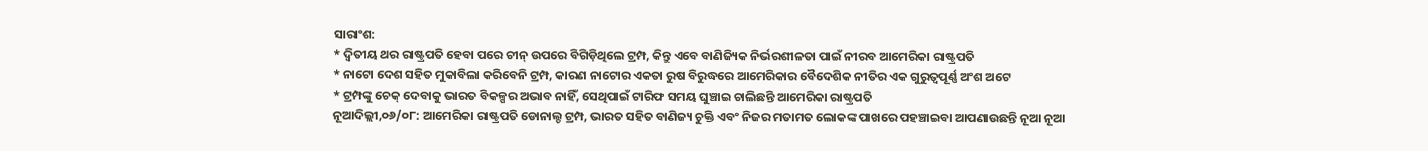ସାରାଂଶ:
* ଦ୍ବିତୀୟ ଥର ରାଷ୍ଟ୍ରପତି ହେବା ପରେ ଚୀନ୍ ଉପରେ ବିଗିଡ଼ିଥିଲେ ଟ୍ରମ୍ପ, କିନ୍ତୁ ଏବେ ବାଣିଜ୍ୟିକ ନିର୍ଭରଶୀଳତା ପାଇଁ ନୀରବ ଆମେରିକା ରାଷ୍ଟ୍ରପତି
* ନାଟୋ ଦେଶ ସହିତ ମୁକାବିଲା କରିବେନି ଟ୍ରମ୍ପ, କାରଣ ନାଟୋର ଏକତା ରୁଷ ବିରୁଦ୍ଧରେ ଆମେରିକାର ବୈଦେଶିକ ନୀତିର ଏକ ଗୁରୁତ୍ୱପୂର୍ଣ୍ଣ ଅଂଶ ଅଟେ
* ଟ୍ରମ୍ପଙ୍କୁ ଚେକ୍ ଦେବାକୁ ଭାରତ ବିକଳ୍ପର ଅଭାବ ନାହିଁ, ସେଥିପାଇଁ ଟାରିଫ ସମୟ ଘୁଞ୍ଚାଇ ଚାଲିଛନ୍ତି ଆମେରିକା ରାଷ୍ଟ୍ରପତି
ନୂଆଦିଲ୍ଲୀ,୦୬/୦୮: ଆମେରିକା ରାଷ୍ଟ୍ରପତି ଡୋନାଲ୍ଡ ଟ୍ରମ୍ପ, ଭାରତ ସହିତ ବାଣିଜ୍ୟ ଚୁକ୍ତି ଏବଂ ନିଜର ମତାମତ ଲୋକଙ୍କ ପାଖରେ ପହଞ୍ଚାଇବା ଆପଣାଉଛନ୍ତି ନୂଆ ନୂଆ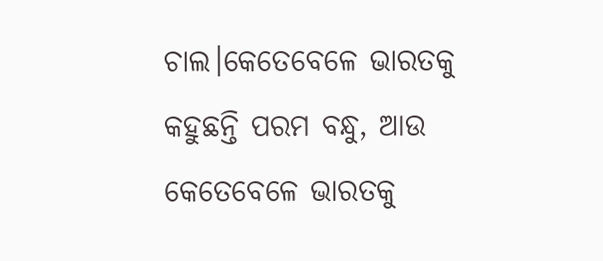ଚାଲ।କେତେବେଳେ ଭାରତକୁ କହୁଛନ୍ତି ପରମ ବନ୍ଧୁ, ଆଉ କେତେବେଳେ ଭାରତକୁ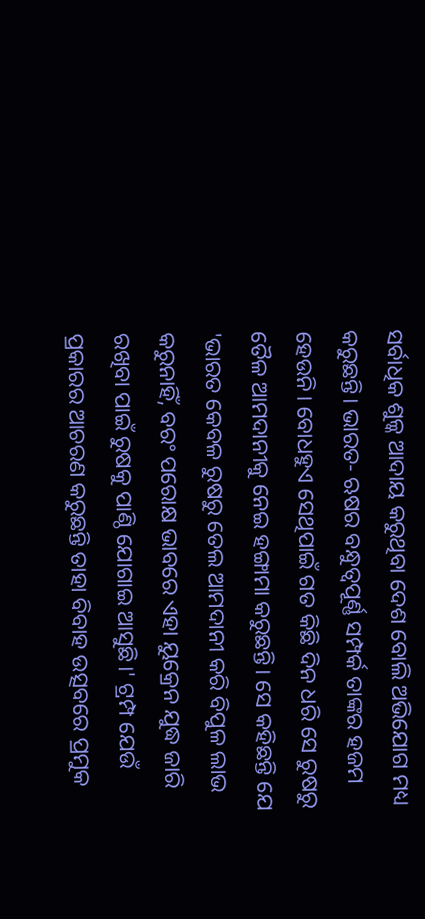ସର୍ବାଧିକ ଶୁଳ୍କ ଆଦାୟ କରୁଥିବା ଦେଶ ବୋଲି ଅଭିଯୋଗ ମଧ୍ୟ କରୁଛନ୍ତି। ଭାରତ- ଋଷର ବନ୍ଧୁତ୍ବପୂର୍ଣ୍ଣ ସମ୍ପର୍କ ତାଙ୍କର ହଜମ ହେଉନି। ବୋଧହୁଏ ସେଥିପାଇଁ ଗତ କିଛି ଦିନ ଧରି ସେ ରୁଷରୁ ତୈଳ ଆମଦାନୀକୁ ନେଇ ହଙ୍ଗାମା କରୁଛନ୍ତି। ସେ କହିଛନ୍ତି ଯେ 'ଭାରତ କେବଳ ରୁଷରୁ ତେଲ ଆମଦାନୀ କରି ବିପୁଳ ଲାଭ କରୁନାହିଁ, ବରଂ ପରୋକ୍ଷ ଭାବରେ ଏହା ୟୁକ୍ରେନ ଯୁଦ୍ଧ ଜାରି ରଖିବା ପାଇଁ ରୁଷକୁ ପାଣ୍ଠି ଯୋଗାଇ ଆସୁଛି।' ଟ୍ରମ୍ପ ଯେଉଁ ପ୍ରକାରର ଆଚରଣ କରୁଛନ୍ତି ତାହା ବିବାହ ଉତ୍ସବରେ ପ୍ରମୁକ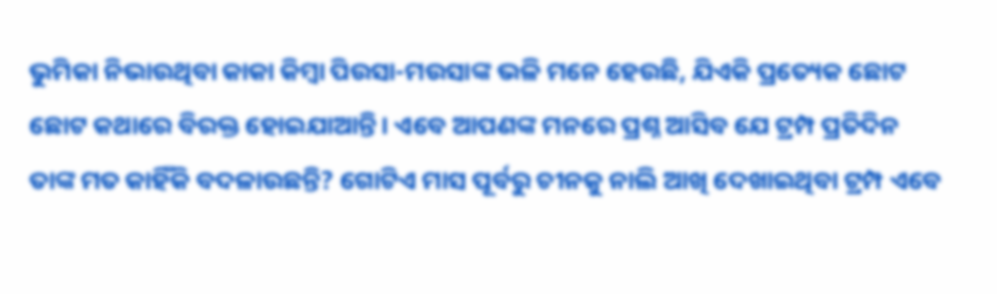ଭୁମିକା ନିଭାଉଥିବା କାକା କିମ୍ବା ପିଉସା-ମଉସାଙ୍କ ଭଳି ମନେ ହେଉଛି, ଯିଏକି ପ୍ରତ୍ୟେକ ଛୋଟ ଛୋଟ କଥାରେ ବିରକ୍ତ ହୋଇଯାଆନ୍ତି। ଏବେ ଆପଣଙ୍କ ମନରେ ପ୍ରଶ୍ନ ଆସିବ ଯେ ଟ୍ରମ୍ପ ପ୍ରତିଦିନ ତାଙ୍କ ମତ କାହିଁକି ବଦଳାଉଛନ୍ତି? ଗୋଟିଏ ମାସ ପୂର୍ବରୁ ଚୀନକୁ ନାଲି ଆଖି ଦେଖାଇଥିବା ଟ୍ରମ୍ପ ଏବେ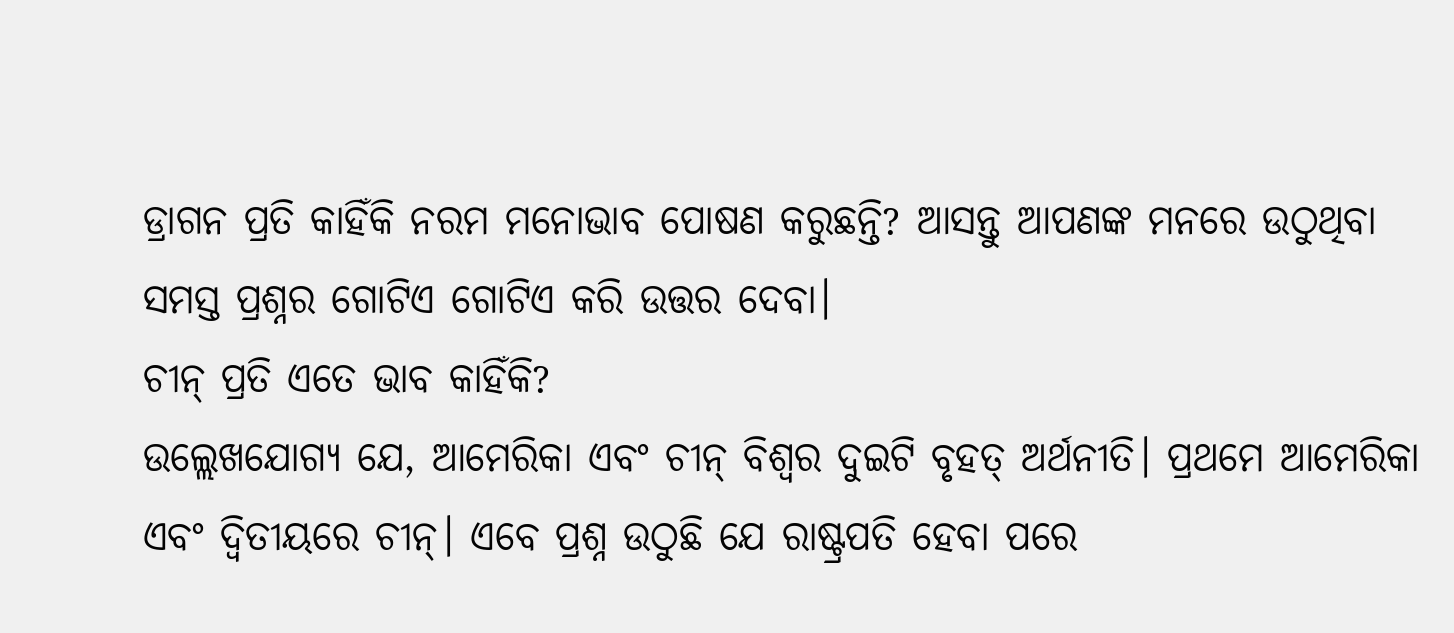ଡ୍ରାଗନ ପ୍ରତି କାହିଁକି ନରମ ମନୋଭାବ ପୋଷଣ କରୁଛନ୍ତି? ଆସନ୍ତୁ ଆପଣଙ୍କ ମନରେ ଉଠୁଥିବା ସମସ୍ତ ପ୍ରଶ୍ନର ଗୋଟିଏ ଗୋଟିଏ କରି ଉତ୍ତର ଦେବା।
ଚୀନ୍ ପ୍ରତି ଏତେ ଭାବ କାହିଁକି?
ଉଲ୍ଲେଖଯୋଗ୍ୟ ଯେ, ଆମେରିକା ଏବଂ ଚୀନ୍ ବିଶ୍ୱର ଦୁଇଟି ବୃହତ୍ ଅର୍ଥନୀତି। ପ୍ରଥମେ ଆମେରିକା ଏବଂ ଦ୍ୱିତୀୟରେ ଚୀନ୍। ଏବେ ପ୍ରଶ୍ନ ଉଠୁଛି ଯେ ରାଷ୍ଟ୍ରପତି ହେବା ପରେ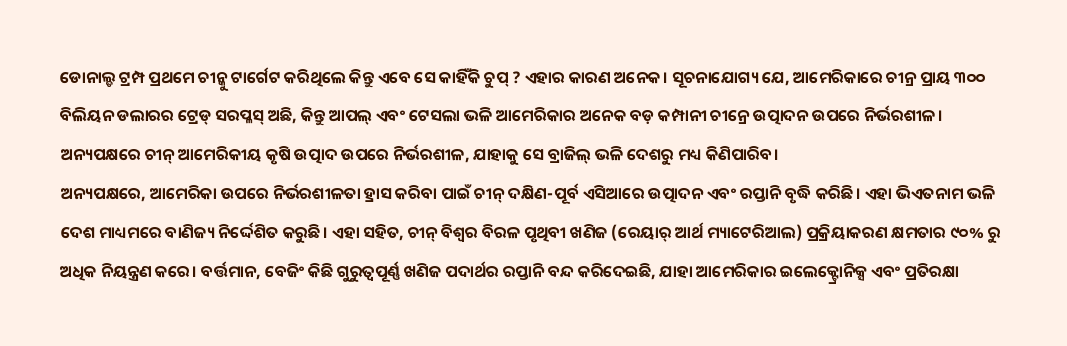ଡୋନାଲ୍ଡ ଟ୍ରମ୍ପ ପ୍ରଥମେ ଚୀନ୍କୁ ଟାର୍ଗେଟ କରିଥିଲେ କିନ୍ତୁ ଏବେ ସେ କାହିଁକି ଚୁପ୍ ? ଏହାର କାରଣ ଅନେକ। ସୂଚନାଯୋଗ୍ୟ ଯେ, ଆମେରିକାରେ ଚୀନ୍ର ପ୍ରାୟ ୩୦୦ ବିଲିୟନ ଡଲାରର ଟ୍ରେଡ୍ ସରପ୍ଳସ୍ ଅଛି, କିନ୍ତୁ ଆପଲ୍ ଏବଂ ଟେସଲା ଭଳି ଆମେରିକାର ଅନେକ ବଡ଼ କମ୍ପାନୀ ଚୀନ୍ରେ ଉତ୍ପାଦନ ଉପରେ ନିର୍ଭରଶୀଳ। ଅନ୍ୟପକ୍ଷରେ ଚୀନ୍ ଆମେରିକୀୟ କୃଷି ଉତ୍ପାଦ ଉପରେ ନିର୍ଭରଶୀଳ, ଯାହାକୁ ସେ ବ୍ରାଜିଲ୍ ଭଳି ଦେଶରୁ ମଧ୍ୟ କିଣିପାରିବ।
ଅନ୍ୟପକ୍ଷରେ, ଆମେରିକା ଉପରେ ନିର୍ଭରଶୀଳତା ହ୍ରାସ କରିବା ପାଇଁ ଚୀନ୍ ଦକ୍ଷିଣ-ପୂର୍ବ ଏସିଆରେ ଉତ୍ପାଦନ ଏବଂ ରପ୍ତାନି ବୃଦ୍ଧି କରିଛି। ଏହା ଭିଏତନାମ ଭଳି ଦେଶ ମାଧ୍ୟମରେ ବାଣିଜ୍ୟ ନିର୍ଦ୍ଦେଶିତ କରୁଛି। ଏହା ସହିତ, ଚୀନ୍ ବିଶ୍ୱର ବିରଳ ପୃଥିବୀ ଖଣିଜ (ରେୟାର୍ ଆର୍ଥ ମ୍ୟାଟେରିଆଲ) ପ୍ରକ୍ରିୟାକରଣ କ୍ଷମତାର ୯୦% ରୁ ଅଧିକ ନିୟନ୍ତ୍ରଣ କରେ। ବର୍ତ୍ତମାନ, ବେଜିଂ କିଛି ଗୁରୁତ୍ୱପୂର୍ଣ୍ଣ ଖଣିଜ ପଦାର୍ଥର ରପ୍ତାନି ବନ୍ଦ କରିଦେଇଛି, ଯାହା ଆମେରିକାର ଇଲେକ୍ଟ୍ରୋନିକ୍ସ ଏବଂ ପ୍ରତିରକ୍ଷା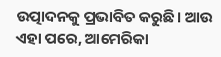ଉତ୍ପାଦନକୁ ପ୍ରଭାବିତ କରୁଛି। ଆଉ ଏହା ପରେ, ଆମେରିକା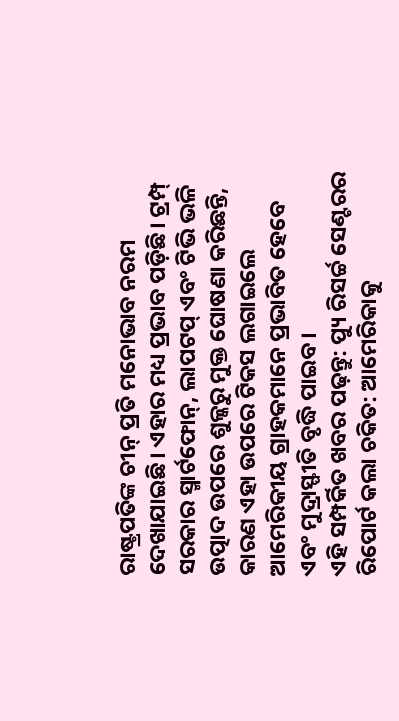ରାଷ୍ଟ୍ରପତିଙ୍କ ଚୀନ୍ ପ୍ରତି ମନୋଭାବ ନରମ ଦେଖାଯାଇଛି। ଏହାର ମଧ୍ୟ ପ୍ରଭାବ ପଡ଼ିଛି। ଟ୍ରମ୍ପ୍ ସରକାର ସ୍ମାର୍ଟଫୋନ୍, ଲାପଟପ୍ ଏବଂ ଟିଭି ଭଳି ଉତ୍ପାଦ ଉପରେ ଶୁଳ୍କରୁ ମୁକ୍ତ ଘୋଷଣା କରିଛନ୍ତି, କାରଣ ଏହା ଉପରେ ଟିକସ ଲଗାଇଲେ ଆମେରିକୀୟ ଗ୍ରାହକମାନେ ପ୍ରଭାବିତ ହେବେ ଏବଂ ମୁଦ୍ରାସ୍ଫୀତି ବୃଦ୍ଧି ପାଇବ।
ଏହି ସମ୍ପର୍କିତ ଖବର ପଢ଼ନ୍ତୁ: ପ୍ୟୁ ରିସର୍ଚ୍ଚ ସେଣ୍ଟରର ରିପୋର୍ଟ କଲା ଚକିତ: ଆମେରିକାକୁ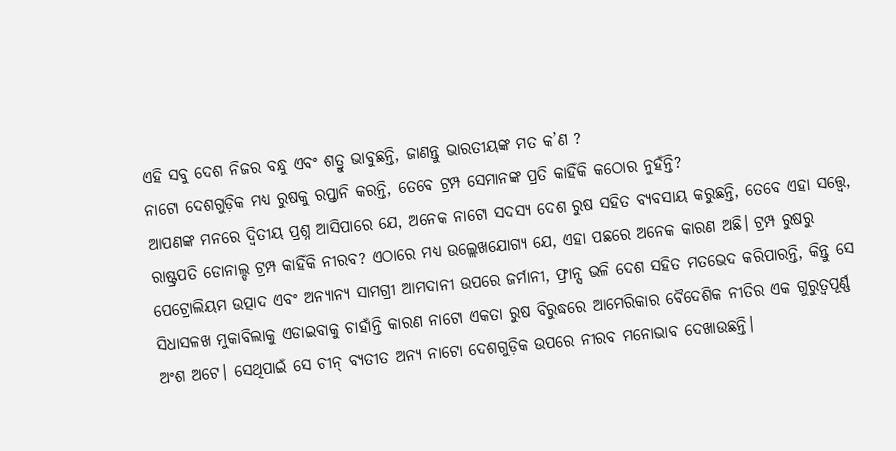ଏହି ସବୁ ଦେଶ ନିଜର ବନ୍ଧୁ ଏବଂ ଶତ୍ରୁ ଭାବୁଛନ୍ତି, ଜାଣନ୍ତୁ ଭାରତୀୟଙ୍କ ମତ କ’ଣ ?
ନାଟୋ ଦେଶଗୁଡ଼ିକ ମଧ୍ୟ ରୁଷକୁ ରପ୍ତାନି କରନ୍ତି, ତେବେ ଟ୍ରମ୍ପ ସେମାନଙ୍କ ପ୍ରତି କାହିଁକି କଠୋର ନୁହଁନ୍ତି?
ଆପଣଙ୍କ ମନରେ ଦ୍ୱିତୀୟ ପ୍ରଶ୍ନ ଆସିପାରେ ଯେ, ଅନେକ ନାଟୋ ସଦସ୍ୟ ଦେଶ ରୁଷ ସହିତ ବ୍ୟବସାୟ କରୁଛନ୍ତି, ତେବେ ଏହା ସତ୍ତ୍ୱେ, ରାଷ୍ଟ୍ରପତି ଡୋନାଲ୍ଡ ଟ୍ରମ୍ପ କାହିଁକି ନୀରବ? ଏଠାରେ ମଧ୍ୟ ଉଲ୍ଲେଖଯୋଗ୍ୟ ଯେ, ଏହା ପଛରେ ଅନେକ କାରଣ ଅଛି। ଟ୍ରମ୍ପ ରୁଷରୁ ପେଟ୍ରୋଲିୟମ ଉତ୍ପାଦ ଏବଂ ଅନ୍ୟାନ୍ୟ ସାମଗ୍ରୀ ଆମଦାନୀ ଉପରେ ଜର୍ମାନୀ, ଫ୍ରାନ୍ସ ଭଳି ଦେଶ ସହିତ ମତଭେଦ କରିପାରନ୍ତି, କିନ୍ତୁ ସେ ସିଧାସଳଖ ମୁକାବିଲାକୁ ଏଡାଇବାକୁ ଚାହାଁନ୍ତି କାରଣ ନାଟୋ ଏକତା ରୁଷ ବିରୁଦ୍ଧରେ ଆମେରିକାର ବୈଦେଶିକ ନୀତିର ଏକ ଗୁରୁତ୍ୱପୂର୍ଣ୍ଣ ଅଂଶ ଅଟେ। ସେଥିପାଇଁ ସେ ଚୀନ୍ ବ୍ୟତୀତ ଅନ୍ୟ ନାଟୋ ଦେଶଗୁଡ଼ିକ ଉପରେ ନୀରବ ମନୋଭାବ ଦେଖାଉଛନ୍ତି।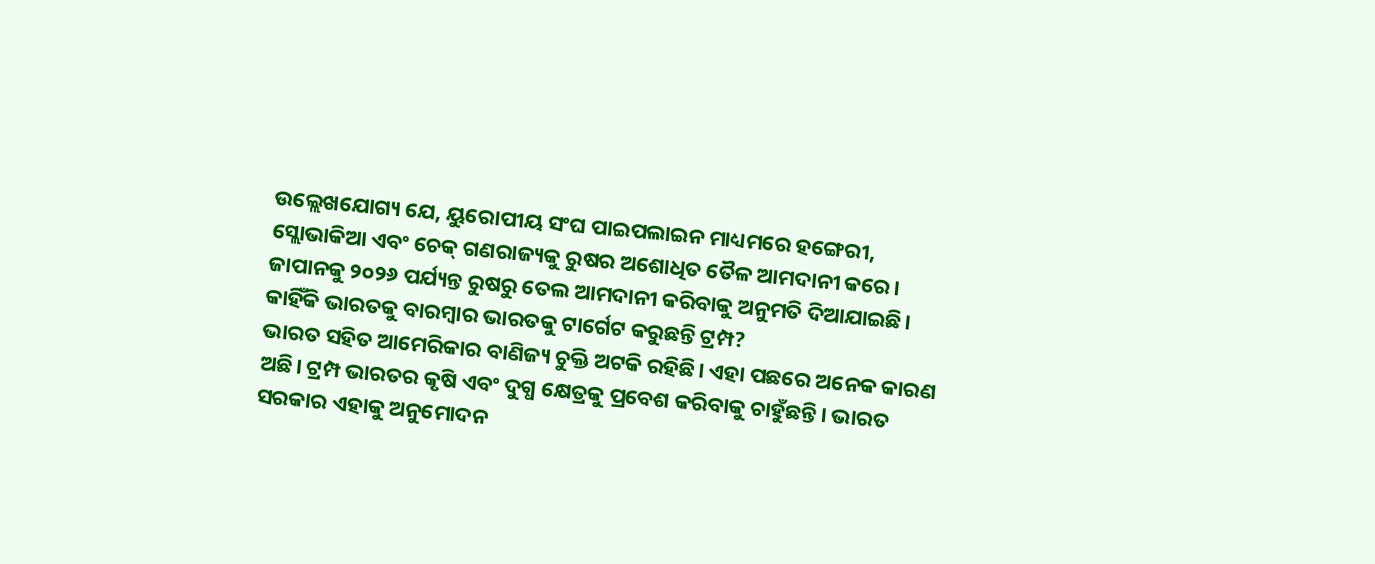ଉଲ୍ଲେଖଯୋଗ୍ୟ ଯେ, ୟୁରୋପୀୟ ସଂଘ ପାଇପଲାଇନ ମାଧ୍ୟମରେ ହଙ୍ଗେରୀ, ସ୍ଲୋଭାକିଆ ଏବଂ ଚେକ୍ ଗଣରାଜ୍ୟକୁ ରୁଷର ଅଶୋଧିତ ତୈଳ ଆମଦାନୀ କରେ। ଜାପାନକୁ ୨୦୨୬ ପର୍ଯ୍ୟନ୍ତ ରୁଷରୁ ତେଲ ଆମଦାନୀ କରିବାକୁ ଅନୁମତି ଦିଆଯାଇଛି।
କାହିଁକି ଭାରତକୁ ବାରମ୍ବାର ଭାରତକୁ ଟାର୍ଗେଟ କରୁଛନ୍ତି ଟ୍ରମ୍ପ?
ଭାରତ ସହିତ ଆମେରିକାର ବାଣିଜ୍ୟ ଚୁକ୍ତି ଅଟକି ରହିଛି। ଏହା ପଛରେ ଅନେକ କାରଣ ଅଛି। ଟ୍ରମ୍ପ ଭାରତର କୃଷି ଏବଂ ଦୁଗ୍ଧ କ୍ଷେତ୍ରକୁ ପ୍ରବେଶ କରିବାକୁ ଚାହୁଁଛନ୍ତି। ଭାରତ ସରକାର ଏହାକୁ ଅନୁମୋଦନ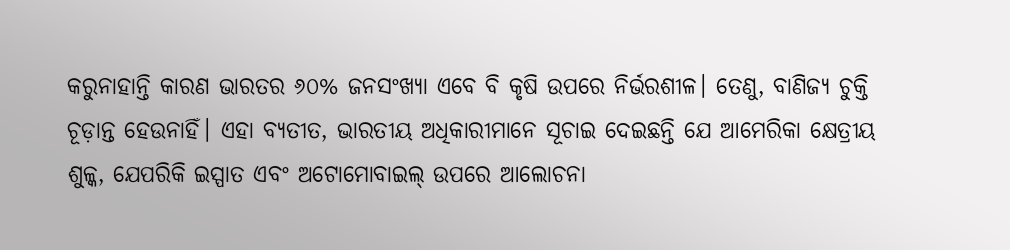କରୁନାହାନ୍ତି କାରଣ ଭାରତର ୬୦% ଜନସଂଖ୍ୟା ଏବେ ବି କୃଷି ଉପରେ ନିର୍ଭରଶୀଳ। ତେଣୁ, ବାଣିଜ୍ୟ ଚୁକ୍ତି ଚୂଡ଼ାନ୍ତ ହେଉନାହିଁ। ଏହା ବ୍ୟତୀତ, ଭାରତୀୟ ଅଧିକାରୀମାନେ ସୂଚାଇ ଦେଇଛନ୍ତି ଯେ ଆମେରିକା କ୍ଷେତ୍ରୀୟ ଶୁଳ୍କ, ଯେପରିକି ଇସ୍ପାତ ଏବଂ ଅଟୋମୋବାଇଲ୍ ଉପରେ ଆଲୋଚନା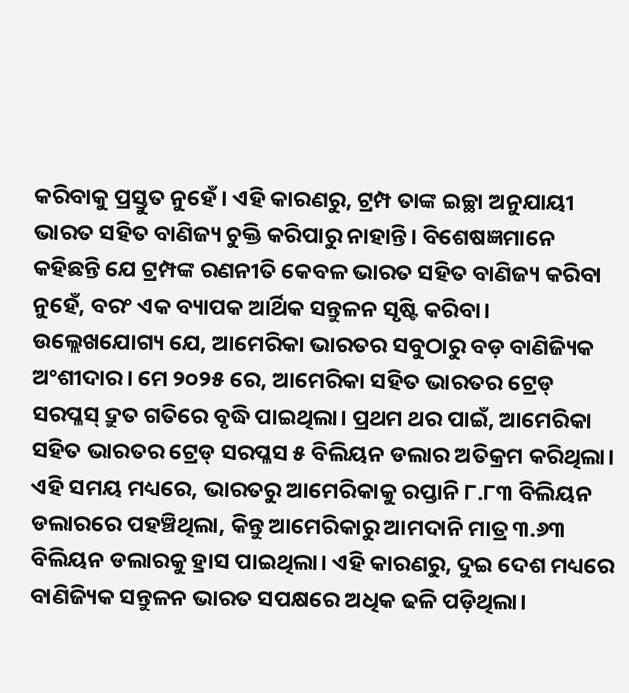କରିବାକୁ ପ୍ରସ୍ତୁତ ନୁହେଁ। ଏହି କାରଣରୁ, ଟ୍ରମ୍ପ ତାଙ୍କ ଇଚ୍ଛା ଅନୁଯାୟୀ ଭାରତ ସହିତ ବାଣିଜ୍ୟ ଚୁକ୍ତି କରିପାରୁ ନାହାନ୍ତି। ବିଶେଷଜ୍ଞମାନେ କହିଛନ୍ତି ଯେ ଟ୍ରମ୍ପଙ୍କ ରଣନୀତି କେବଳ ଭାରତ ସହିତ ବାଣିଜ୍ୟ କରିବା ନୁହେଁ, ବରଂ ଏକ ବ୍ୟାପକ ଆର୍ଥିକ ସନ୍ତୁଳନ ସୃଷ୍ଟି କରିବା।
ଉଲ୍ଲେଖଯୋଗ୍ୟ ଯେ, ଆମେରିକା ଭାରତର ସବୁଠାରୁ ବଡ଼ ବାଣିଜ୍ୟିକ ଅଂଶୀଦାର। ମେ ୨୦୨୫ ରେ, ଆମେରିକା ସହିତ ଭାରତର ଟ୍ରେଡ୍ ସରପ୍ଳସ୍ ଦ୍ରୁତ ଗତିରେ ବୃଦ୍ଧି ପାଇଥିଲା। ପ୍ରଥମ ଥର ପାଇଁ, ଆମେରିକା ସହିତ ଭାରତର ଟ୍ରେଡ୍ ସରପ୍ଳସ ୫ ବିଲିୟନ ଡଲାର ଅତିକ୍ରମ କରିଥିଲା। ଏହି ସମୟ ମଧ୍ୟରେ, ଭାରତରୁ ଆମେରିକାକୁ ରପ୍ତାନି ୮.୮୩ ବିଲିୟନ ଡଲାରରେ ପହଞ୍ଚିଥିଲା, କିନ୍ତୁ ଆମେରିକାରୁ ଆମଦାନି ମାତ୍ର ୩.୬୩ ବିଲିୟନ ଡଲାରକୁ ହ୍ରାସ ପାଇଥିଲା। ଏହି କାରଣରୁ, ଦୁଇ ଦେଶ ମଧ୍ୟରେ ବାଣିଜ୍ୟିକ ସନ୍ତୁଳନ ଭାରତ ସପକ୍ଷରେ ଅଧିକ ଢଳି ପଡ଼ିଥିଲା।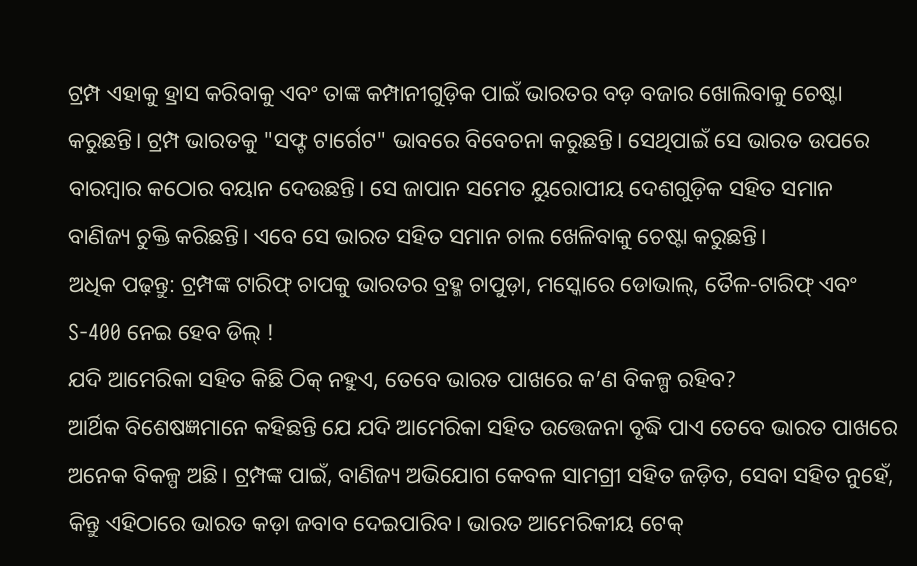ଟ୍ରମ୍ପ ଏହାକୁ ହ୍ରାସ କରିବାକୁ ଏବଂ ତାଙ୍କ କମ୍ପାନୀଗୁଡ଼ିକ ପାଇଁ ଭାରତର ବଡ଼ ବଜାର ଖୋଲିବାକୁ ଚେଷ୍ଟା କରୁଛନ୍ତି। ଟ୍ରମ୍ପ ଭାରତକୁ "ସଫ୍ଟ ଟାର୍ଗେଟ" ଭାବରେ ବିବେଚନା କରୁଛନ୍ତି। ସେଥିପାଇଁ ସେ ଭାରତ ଉପରେ ବାରମ୍ବାର କଠୋର ବୟାନ ଦେଉଛନ୍ତି। ସେ ଜାପାନ ସମେତ ୟୁରୋପୀୟ ଦେଶଗୁଡ଼ିକ ସହିତ ସମାନ ବାଣିଜ୍ୟ ଚୁକ୍ତି କରିଛନ୍ତି। ଏବେ ସେ ଭାରତ ସହିତ ସମାନ ଚାଲ ଖେଳିବାକୁ ଚେଷ୍ଟା କରୁଛନ୍ତି।
ଅଧିକ ପଢ଼ନ୍ତୁ: ଟ୍ରମ୍ପଙ୍କ ଟାରିଫ୍ ଚାପକୁ ଭାରତର ବ୍ରହ୍ମ ଚାପୁଡ଼ା, ମସ୍କୋରେ ଡୋଭାଲ୍, ତୈଳ-ଟାରିଫ୍ ଏବଂ S-400 ନେଇ ହେବ ଡିଲ୍ !
ଯଦି ଆମେରିକା ସହିତ କିଛି ଠିକ୍ ନହୁଏ, ତେବେ ଭାରତ ପାଖରେ କ’ଣ ବିକଳ୍ପ ରହିବ?
ଆର୍ଥିକ ବିଶେଷଜ୍ଞମାନେ କହିଛନ୍ତି ଯେ ଯଦି ଆମେରିକା ସହିତ ଉତ୍ତେଜନା ବୃଦ୍ଧି ପାଏ ତେବେ ଭାରତ ପାଖରେ ଅନେକ ବିକଳ୍ପ ଅଛି। ଟ୍ରମ୍ପଙ୍କ ପାଇଁ, ବାଣିଜ୍ୟ ଅଭିଯୋଗ କେବଳ ସାମଗ୍ରୀ ସହିତ ଜଡ଼ିତ, ସେବା ସହିତ ନୁହେଁ, କିନ୍ତୁ ଏହିଠାରେ ଭାରତ କଡ଼ା ଜବାବ ଦେଇପାରିବ। ଭାରତ ଆମେରିକୀୟ ଟେକ୍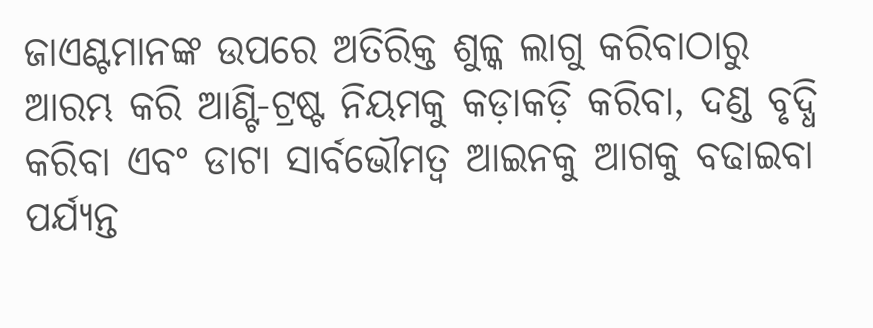ଜାଏଣ୍ଟମାନଙ୍କ ଉପରେ ଅତିରିକ୍ତ ଶୁଳ୍କ ଲାଗୁ କରିବାଠାରୁ ଆରମ୍ଭ କରି ଆଣ୍ଟି-ଟ୍ରଷ୍ଟ ନିୟମକୁ କଡ଼ାକଡ଼ି କରିବା, ଦଣ୍ଡ ବୃଦ୍ଧି କରିବା ଏବଂ ଡାଟା ସାର୍ବଭୌମତ୍ୱ ଆଇନକୁ ଆଗକୁ ବଢାଇବା ପର୍ଯ୍ୟନ୍ତ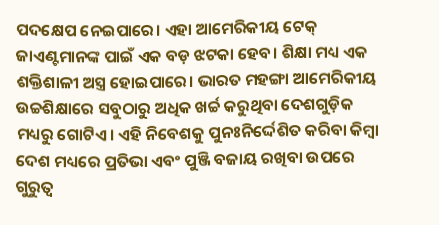ପଦକ୍ଷେପ ନେଇପାରେ। ଏହା ଆମେରିକୀୟ ଟେକ୍ ଜାଏଣ୍ଟମାନଙ୍କ ପାଇଁ ଏକ ବଡ଼ ଝଟକା ହେବ। ଶିକ୍ଷା ମଧ୍ୟ ଏକ ଶକ୍ତିଶାଳୀ ଅସ୍ତ୍ର ହୋଇପାରେ। ଭାରତ ମହଙ୍ଗା ଆମେରିକୀୟ ଉଚ୍ଚଶିକ୍ଷାରେ ସବୁଠାରୁ ଅଧିକ ଖର୍ଚ୍ଚ କରୁଥିବା ଦେଶଗୁଡ଼ିକ ମଧ୍ୟରୁ ଗୋଟିଏ। ଏହି ନିବେଶକୁ ପୁନଃନିର୍ଦ୍ଦେଶିତ କରିବା କିମ୍ବା ଦେଶ ମଧ୍ୟରେ ପ୍ରତିଭା ଏବଂ ପୁଞ୍ଜି ବଜାୟ ରଖିବା ଉପରେ ଗୁରୁତ୍ୱ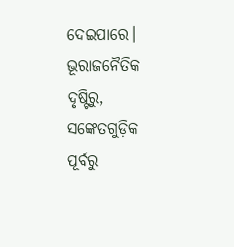ଦେଇପାରେ। ଭୂରାଜନୈତିକ ଦୃଷ୍ଟିରୁ, ସଙ୍କେତଗୁଡ଼ିକ ପୂର୍ବରୁ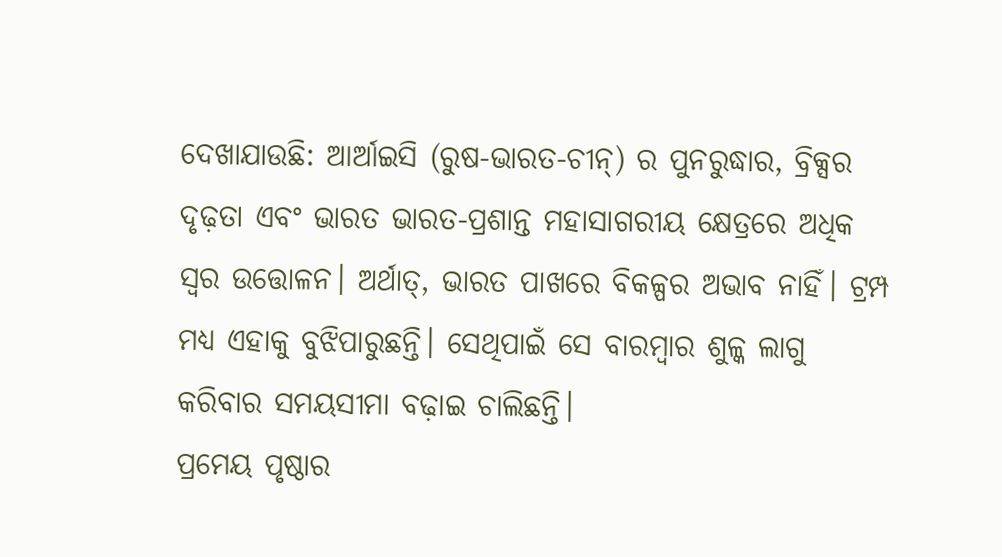ଦେଖାଯାଉଛି: ଆର୍ଆଇସି (ରୁଷ-ଭାରତ-ଚୀନ୍) ର ପୁନରୁଦ୍ଧାର, ବ୍ରିକ୍ସର ଦୃଢ଼ତା ଏବଂ ଭାରତ ଭାରତ-ପ୍ରଶାନ୍ତ ମହାସାଗରୀୟ କ୍ଷେତ୍ରରେ ଅଧିକ ସ୍ୱର ଉତ୍ତୋଳନ। ଅର୍ଥାତ୍, ଭାରତ ପାଖରେ ବିକଳ୍ପର ଅଭାବ ନାହିଁ। ଟ୍ରମ୍ପ ମଧ୍ୟ ଏହାକୁ ବୁଝିପାରୁଛନ୍ତି। ସେଥିପାଇଁ ସେ ବାରମ୍ବାର ଶୁଳ୍କ ଲାଗୁ କରିବାର ସମୟସୀମା ବଢ଼ାଇ ଚାଲିଛନ୍ତି।
ପ୍ରମେୟ ପୃଷ୍ଠାର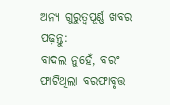ଅନ୍ୟ ଗୁରୁତ୍ବପୂର୍ଣ୍ଣ ଖବର ପଢ଼ନ୍ତୁ:
ବାଦଲ ନୁହେଁ, ବରଂ ଫାଟିଥିଲା ବରଫାବୃତ୍ତ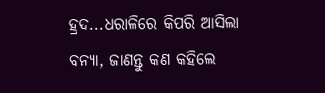ହ୍ରଦ...ଧରାଳିରେ କିପରି ଆସିଲା ବନ୍ୟା, ଜାଣନ୍ତୁ କଣ କହିଲେ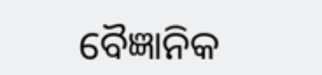ବୈଜ୍ଞାନିକ